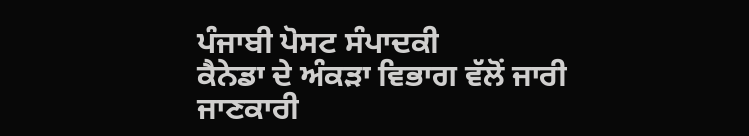ਪੰਜਾਬੀ ਪੋਸਟ ਸੰਪਾਦਕੀ
ਕੈਨੇਡਾ ਦੇ ਅੰਕੜਾ ਵਿਭਾਗ ਵੱਲੋਂ ਜਾਰੀ ਜਾਣਕਾਰੀ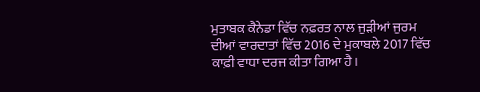ਮੁਤਾਬਕ ਕੈਨੇਡਾ ਵਿੱਚ ਨਫ਼ਰਤ ਨਾਲ ਜੁੜੀਆਂ ਜੁਰਮ ਦੀਆਂ ਵਾਰਦਾਤਾਂ ਵਿੱਚ 2016 ਦੇ ਮੁਕਾਬਲੇ 2017 ਵਿੱਚ ਕਾਫ਼ੀ ਵਾਧਾ ਦਰਜ ਕੀਤਾ ਗਿਆ ਹੈ।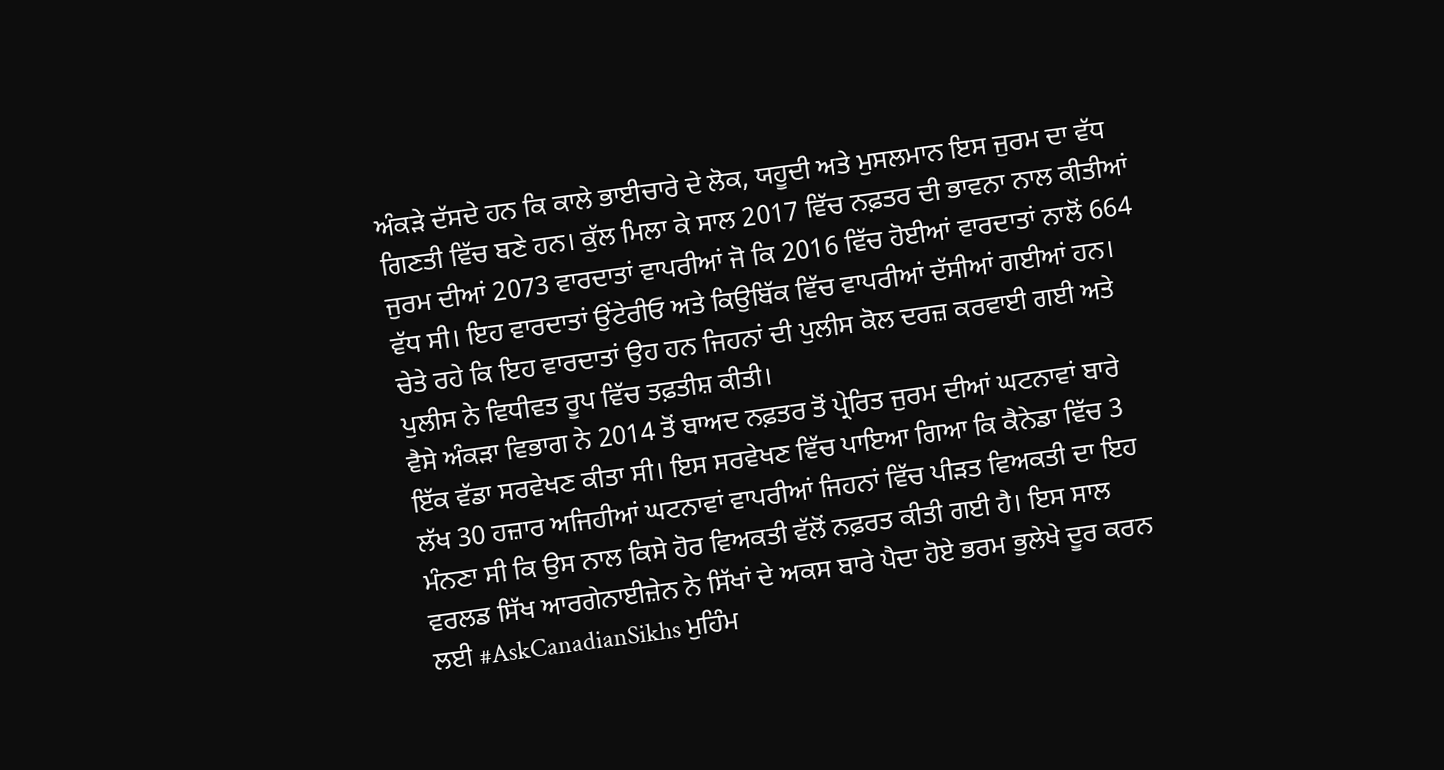ਅੰਕੜੇ ਦੱਸਦੇ ਹਨ ਕਿ ਕਾਲੇ ਭਾਈਚਾਰੇ ਦੇ ਲੋਕ, ਯਹੂਦੀ ਅਤੇ ਮੁਸਲਮਾਨ ਇਸ ਜੁਰਮ ਦਾ ਵੱਧ ਗਿਣਤੀ ਵਿੱਚ ਬਣੇ ਹਨ। ਕੁੱਲ ਮਿਲਾ ਕੇ ਸਾਲ 2017 ਵਿੱਚ ਨਫ਼ਤਰ ਦੀ ਭਾਵਨਾ ਨਾਲ ਕੀਤੀਆਂ ਜੁਰਮ ਦੀਆਂ 2073 ਵਾਰਦਾਤਾਂ ਵਾਪਰੀਆਂ ਜੋ ਕਿ 2016 ਵਿੱਚ ਹੋਈਆਂ ਵਾਰਦਾਤਾਂ ਨਾਲੋਂ 664 ਵੱਧ ਸੀ। ਇਹ ਵਾਰਦਾਤਾਂ ਉਂਟੇਰੀਓ ਅਤੇ ਕਿਉਬਿੱਕ ਵਿੱਚ ਵਾਪਰੀਆਂ ਦੱਸੀਆਂ ਗਈਆਂ ਹਨ। ਚੇਤੇ ਰਹੇ ਕਿ ਇਹ ਵਾਰਦਾਤਾਂ ਉਹ ਹਨ ਜਿਹਨਾਂ ਦੀ ਪੁਲੀਸ ਕੋਲ ਦਰਜ਼ ਕਰਵਾਈ ਗਈ ਅਤੇ ਪੁਲੀਸ ਨੇ ਵਿਧੀਵਤ ਰੂਪ ਵਿੱਚ ਤਫ਼ਤੀਸ਼ ਕੀਤੀ।
ਵੈਸੇ ਅੰਕੜਾ ਵਿਭਾਗ ਨੇ 2014 ਤੋਂ ਬਾਅਦ ਨਫ਼ਤਰ ਤੋਂ ਪ੍ਰੇਰਿਤ ਜੁਰਮ ਦੀਆਂ ਘਟਨਾਵਾਂ ਬਾਰੇ ਇੱਕ ਵੱਡਾ ਸਰਵੇਖਣ ਕੀਤਾ ਸੀ। ਇਸ ਸਰਵੇਖਣ ਵਿੱਚ ਪਾਇਆ ਗਿਆ ਕਿ ਕੈਨੇਡਾ ਵਿੱਚ 3 ਲੱਖ 30 ਹਜ਼ਾਰ ਅਜਿਹੀਆਂ ਘਟਨਾਵਾਂ ਵਾਪਰੀਆਂ ਜਿਹਨਾਂ ਵਿੱਚ ਪੀੜਤ ਵਿਅਕਤੀ ਦਾ ਇਹ ਮੰਨਣਾ ਸੀ ਕਿ ਉਸ ਨਾਲ ਕਿਸੇ ਹੋਰ ਵਿਅਕਤੀ ਵੱਲੋਂ ਨਫ਼ਰਤ ਕੀਤੀ ਗਈ ਹੈ। ਇਸ ਸਾਲ ਵਰਲਡ ਸਿੱਖ ਆਰਗੇਨਾਈਜ਼ੇਨ ਨੇ ਸਿੱਖਾਂ ਦੇ ਅਕਸ ਬਾਰੇ ਪੈਦਾ ਹੋਏ ਭਰਮ ਭੁਲੇਖੇ ਦੂਰ ਕਰਨ ਲਈ #AskCanadianSikhs ਮੁਹਿੰਮ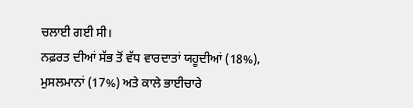ਚਲਾਈ ਗਈ ਸੀ।
ਨਫ਼ਰਤ ਦੀਆਂ ਸੱਭ ਤੋਂ ਵੱਧ ਵਾਰਦਾਤਾਂ ਯਹੂਦੀਆਂ (18%), ਮੁਸਲਮਾਨਾਂ (17%) ਅਤੇ ਕਾਲੇ ਭਾਈਚਾਰੇ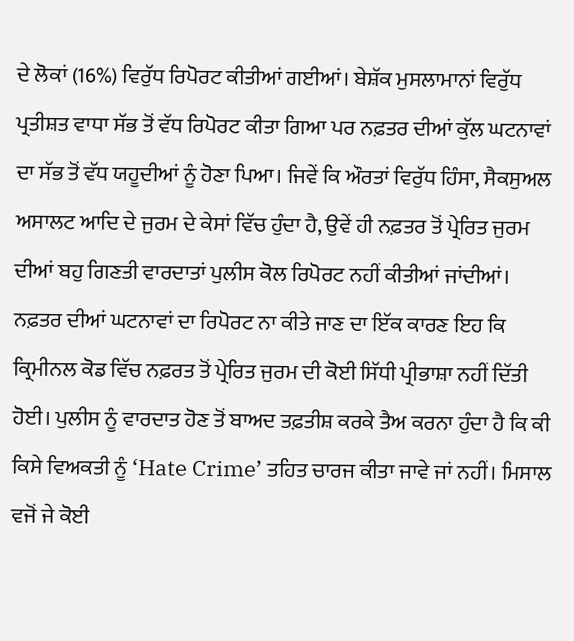ਦੇ ਲੋਕਾਂ (16%) ਵਿਰੁੱਧ ਰਿਪੋਰਟ ਕੀਤੀਆਂ ਗਈਆਂ। ਬੇਸ਼ੱਕ ਮੁਸਲਾਮਾਨਾਂ ਵਿਰੁੱਧ ਪ੍ਰਤੀਸ਼ਤ ਵਾਧਾ ਸੱਭ ਤੋਂ ਵੱਧ ਰਿਪੋਰਟ ਕੀਤਾ ਗਿਆ ਪਰ ਨਫ਼ਤਰ ਦੀਆਂ ਕੁੱਲ ਘਟਨਾਵਾਂ ਦਾ ਸੱਭ ਤੋਂ ਵੱਧ ਯਹੂਦੀਆਂ ਨੂੰ ਹੋਣਾ ਪਿਆ। ਜਿਵੇਂ ਕਿ ਔਰਤਾਂ ਵਿਰੁੱਧ ਹਿੰਸਾ, ਸੈਕਸੁਅਲ ਅਸਾਲਟ ਆਦਿ ਦੇ ਜੁਰਮ ਦੇ ਕੇਸਾਂ ਵਿੱਚ ਹੁੰਦਾ ਹੈ, ਉਵੇਂ ਹੀ ਨਫ਼ਤਰ ਤੋਂ ਪ੍ਰੇਰਿਤ ਜੁਰਮ ਦੀਆਂ ਬਹੁ ਗਿਣਤੀ ਵਾਰਦਾਤਾਂ ਪੁਲੀਸ ਕੋਲ ਰਿਪੋਰਟ ਨਹੀਂ ਕੀਤੀਆਂ ਜਾਂਦੀਆਂ।
ਨਫ਼ਤਰ ਦੀਆਂ ਘਟਨਾਵਾਂ ਦਾ ਰਿਪੋਰਟ ਨਾ ਕੀਤੇ ਜਾਣ ਦਾ ਇੱਕ ਕਾਰਣ ਇਹ ਕਿ ਕ੍ਰਿਮੀਨਲ ਕੋਡ ਵਿੱਚ ਨਫ਼ਰਤ ਤੋਂ ਪ੍ਰੇਰਿਤ ਜੁਰਮ ਦੀ ਕੋਈ ਸਿੱਧੀ ਪ੍ਰੀਭਾਸ਼ਾ ਨਹੀਂ ਦਿੱਤੀ ਹੋਈ। ਪੁਲੀਸ ਨੂੰ ਵਾਰਦਾਤ ਹੋਣ ਤੋਂ ਬਾਅਦ ਤਫ਼ਤੀਸ਼ ਕਰਕੇ ਤੈਅ ਕਰਨਾ ਹੁੰਦਾ ਹੈ ਕਿ ਕੀ ਕਿਸੇ ਵਿਅਕਤੀ ਨੂੰ ‘Hate Crime’ ਤਹਿਤ ਚਾਰਜ ਕੀਤਾ ਜਾਵੇ ਜਾਂ ਨਹੀਂ। ਮਿਸਾਲ ਵਜੋਂ ਜੇ ਕੋਈ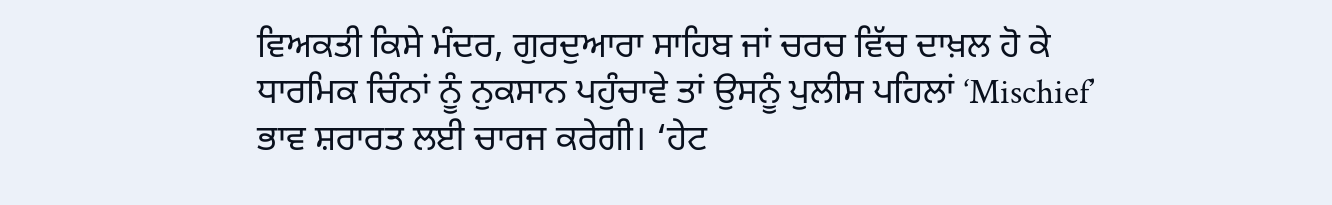ਵਿਅਕਤੀ ਕਿਸੇ ਮੰਦਰ, ਗੁਰਦੁਆਰਾ ਸਾਹਿਬ ਜਾਂ ਚਰਚ ਵਿੱਚ ਦਾਖ਼ਲ ਹੋ ਕੇ ਧਾਰਮਿਕ ਚਿੰਨਾਂ ਨੂੰ ਨੁਕਸਾਨ ਪਹੁੰਚਾਵੇ ਤਾਂ ਉਸਨੂੰ ਪੁਲੀਸ ਪਹਿਲਾਂ ‘Mischief’ ਭਾਵ ਸ਼ਰਾਰਤ ਲਈ ਚਾਰਜ ਕਰੇਗੀ। ‘ਹੇਟ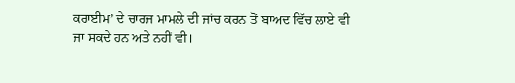ਕਰਾਈਮ’ ਦੇ ਚਾਰਜ ਮਾਮਲੇ ਦੀ ਜਾਂਚ ਕਰਨ ਤੋਂ ਬਾਅਦ ਵਿੱਚ ਲਾਏ ਵੀ ਜਾ ਸਕਦੇ ਹਨ ਅਤੇ ਨਹੀਂ ਵੀ।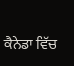ਕੈਨੇਡਾ ਵਿੱਚ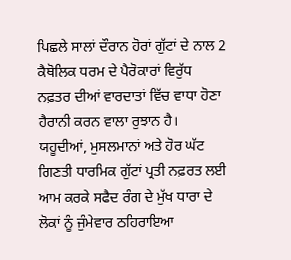ਪਿਛਲੇ ਸਾਲਾਂ ਦੌਰਾਨ ਹੋਰਾਂ ਗੁੱਟਾਂ ਦੇ ਨਾਲ 2 ਕੈਥੋਲਿਕ ਧਰਮ ਦੇ ਪੈਰੋਕਾਰਾਂ ਵਿਰੁੱਧ ਨਫ਼ਤਰ ਦੀਆਂ ਵਾਰਦਾਤਾਂ ਵਿੱਚ ਵਾਧਾ ਹੋਣਾ ਹੈਰਾਨੀ ਕਰਨ ਵਾਲਾ ਰੁਝਾਨ ਹੈ। ਯਹੂਦੀਆਂ, ਮੁਸਲਮਾਨਾਂ ਅਤੇ ਹੋਰ ਘੱਟ ਗਿਣਤੀ ਧਾਰਮਿਕ ਗੁੱਟਾਂ ਪ੍ਰਤੀ ਨਫ਼ਰਤ ਲਈ ਆਮ ਕਰਕੇ ਸਫੈਦ ਰੰਗ ਦੇ ਮੁੱਖ ਧਾਰਾ ਦੇ ਲੋਕਾਂ ਨੂੰ ਜੁੰਮੇਵਾਰ ਠਹਿਰਾਇਆ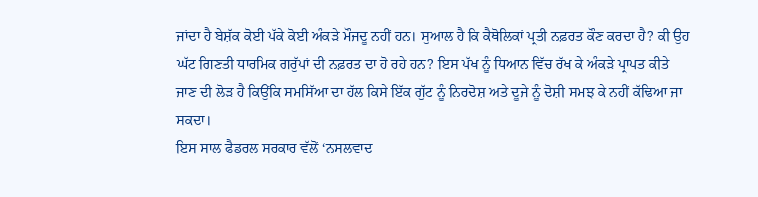ਜਾਂਦਾ ਹੈ ਬੇਸ਼ੱਕ ਕੋਈ ਪੱਕੇ ਕੋਈ ਅੰਕੜੇ ਮੌਜਦੂ ਨਹੀਂ ਹਨ। ਸੁਆਲ ਹੈ ਕਿ ਕੈਥੋਲਿਕਾਂ ਪ੍ਰਤੀ ਨਫ਼ਰਤ ਕੌਣ ਕਰਦਾ ਹੈ? ਕੀ ਉਹ ਘੱਟ ਗਿਣਤੀ ਧਾਰਮਿਕ ਗਰੁੱਪਾਂ ਦੀ ਨਫ਼ਰਤ ਦਾ ਹੋ ਰਹੇ ਹਨ? ਇਸ ਪੱਖ ਨੂੰ ਧਿਆਨ ਵਿੱਚ ਰੱਖ ਕੇ ਅੰਕੜੇ ਪ੍ਰਾਪਤ ਕੀਤੇ ਜਾਣ ਦੀ ਲੋੜ ਹੈ ਕਿਉਂਕਿ ਸਮਸਿੱਆ ਦਾ ਹੱਲ ਕਿਸੇ ਇੱਕ ਗੁੱਟ ਨੂੰ ਨਿਰਦੋਸ਼ ਅਤੇ ਦੂਜੇ ਨੂੰ ਦੋਸ਼ੀ ਸਮਝ ਕੇ ਨਹੀਂ ਕੱਢਿਆ ਜਾ ਸਕਦਾ।
ਇਸ ਸਾਲ ਫੈਡਰਲ ਸਰਕਾਰ ਵੱਲੋਂ ‘ਨਸਲਵਾਦ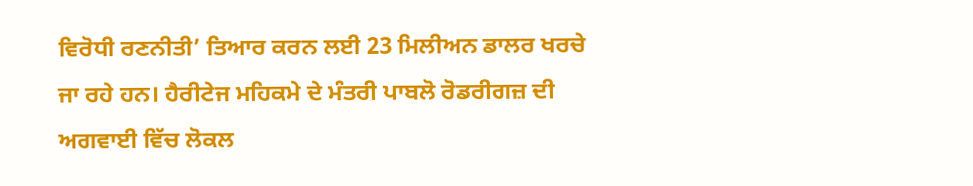ਵਿਰੋਧੀ ਰਣਨੀਤੀ’ ਤਿਆਰ ਕਰਨ ਲਈ 23 ਮਿਲੀਅਨ ਡਾਲਰ ਖਰਚੇ ਜਾ ਰਹੇ ਹਨ। ਹੈਰੀਟੇਜ ਮਹਿਕਮੇ ਦੇ ਮੰਤਰੀ ਪਾਬਲੋ ਰੋਡਰੀਗਜ਼ ਦੀ ਅਗਵਾਈ ਵਿੱਚ ਲੋਕਲ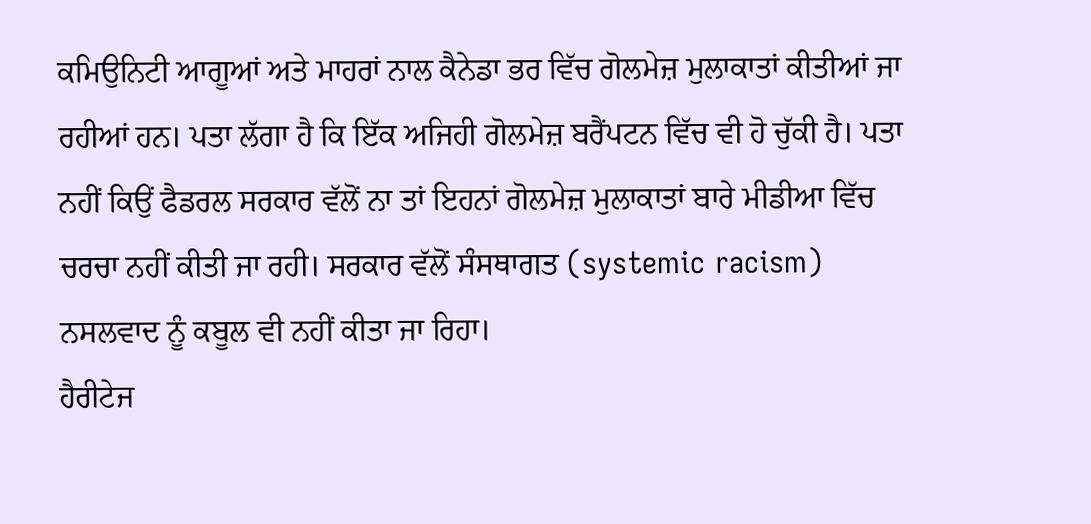ਕਮਿਉਨਿਟੀ ਆਗੂਆਂ ਅਤੇ ਮਾਹਰਾਂ ਨਾਲ ਕੈਨੇਡਾ ਭਰ ਵਿੱਚ ਗੋਲਮੇਜ਼ ਮੁਲਾਕਾਤਾਂ ਕੀਤੀਆਂ ਜਾ ਰਹੀਆਂ ਹਨ। ਪਤਾ ਲੱਗਾ ਹੈ ਕਿ ਇੱਕ ਅਜਿਹੀ ਗੋਲਮੇਜ਼ ਬਰੈਂਪਟਨ ਵਿੱਚ ਵੀ ਹੋ ਚੁੱਕੀ ਹੈ। ਪਤਾ ਨਹੀਂ ਕਿਉਂ ਫੈਡਰਲ ਸਰਕਾਰ ਵੱਲੋਂ ਨਾ ਤਾਂ ਇਹਨਾਂ ਗੋਲਮੇਜ਼ ਮੁਲਾਕਾਤਾਂ ਬਾਰੇ ਮੀਡੀਆ ਵਿੱਚ ਚਰਚਾ ਨਹੀਂ ਕੀਤੀ ਜਾ ਰਹੀ। ਸਰਕਾਰ ਵੱਲੋਂ ਸੰਸਥਾਗਤ (systemic racism) ਨਸਲਵਾਦ ਨੂੰ ਕਬੂਲ ਵੀ ਨਹੀਂ ਕੀਤਾ ਜਾ ਰਿਹਾ।
ਹੈਰੀਟੇਜ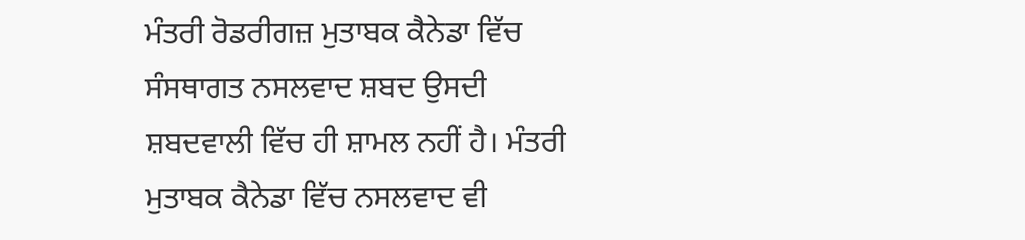ਮੰਤਰੀ ਰੋਡਰੀਗਜ਼ ਮੁਤਾਬਕ ਕੈਨੇਡਾ ਵਿੱਚ ਸੰਸਥਾਗਤ ਨਸਲਵਾਦ ਸ਼ਬਦ ਉਸਦੀ ਸ਼ਬਦਵਾਲੀ ਵਿੱਚ ਹੀ ਸ਼ਾਮਲ ਨਹੀਂ ਹੈ। ਮੰਤਰੀ ਮੁਤਾਬਕ ਕੈਨੇਡਾ ਵਿੱਚ ਨਸਲਵਾਦ ਵੀ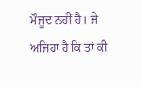ਮੌਜੂਦ ਨਹੀਂ ਹੈ। ਜੇ ਅਜਿਹਾ ਹੈ ਕਿ ਤਾਂ ਕੀ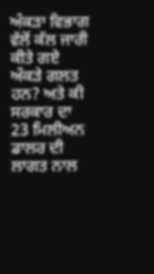ਅੰਕੜਾ ਵਿਭਾਗ ਵੱਲੋਂ ਕੱਲ ਜਾਰੀ ਕੀਤੇ ਗਏ ਅੰਕੜੇ ਗਲਤ ਹਨ? ਅਤੇ ਕੀ ਸਰਕਾਰ ਦਾ 23 ਮਿਲੀਅਨ ਡਾਲਰ ਦੀ ਲਾਗਤ ਨਾਲ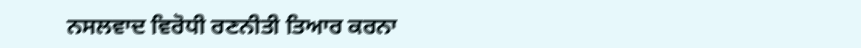ਨਸਲਵਾਦ ਵਿਰੋਧੀ ਰਣਨੀਤੀ ਤਿਆਰ ਕਰਨਾ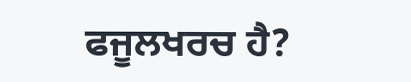ਫਜੂਲਖਰਚ ਹੈ?